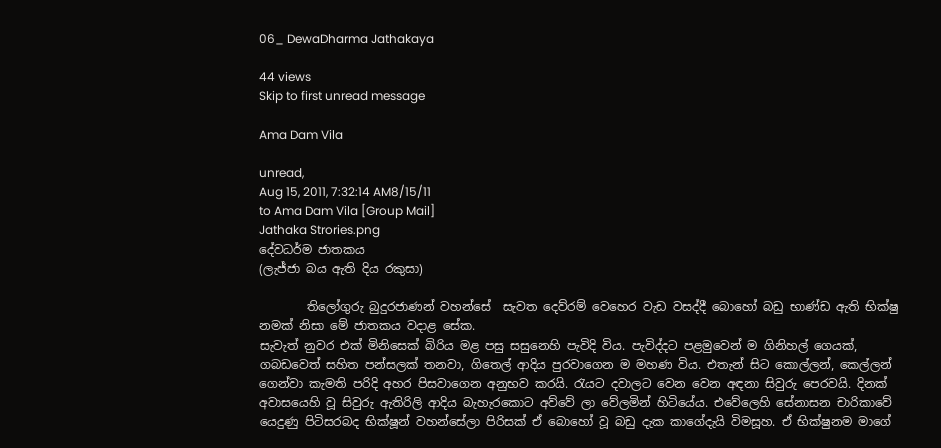06_ DewaDharma Jathakaya

44 views
Skip to first unread message

Ama Dam Vila

unread,
Aug 15, 2011, 7:32:14 AM8/15/11
to Ama Dam Vila [Group Mail]
Jathaka Strories.png
දේවධර්ම ජාතකය
(ලැජ්ජා බය ඇති දිය රකුසා)

        තිලෝගුරු බුදුරජාණන් වහන්සේ  සැවත දෙව්රම් වෙහෙර වැඩ වසද්දී බොහෝ බඩු භාණ්ඩ ඇති භික්ෂු නමක් නිසා මේ ජාතකය වදාළ සේක.
සැවැත් නුවර එක් මිනිසෙක් බිරිය මළ පසු සසුනෙහි පැවිදි විය. පැවිද්දට පළමුවෙන් ම ගිනිහල් ගෙයක්, ගබඩවෙත් සහිත පන්සලක් තනවා, ගිතෙල් ආදිය පුරවාගෙන ම මහණ විය. එතැන් සිට කොල්ලන්, කෙල්ලන් ගෙන්වා කැමති පරිදි අහර පිසවාගෙන අනුභව කරයි. රැයට දවාලට වෙන වෙන අඳනා සිවුරු පෙරවයි. දිනක් අවාසයෙහි වූ සිවුරු ඇතිරිලි ආදිය බැහැරකොට අව්වේ ලා වේලමින් හිටියේය. එවේලෙහි සේනාසන චාරිකාවේ යෙදුණු පිටිසරබද භික්ෂූන් වහන්සේලා පිරිසක් ඒ බොහෝ වූ බඩු දැක කාගේදැයි විමසූහ. ඒ භික්ෂුනම මාගේ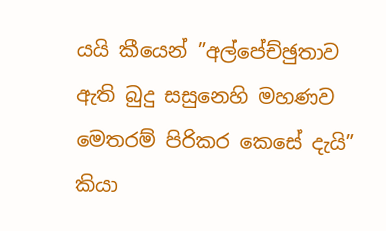යයි කීයෙන් ”අල්පේච්ඡුතාව ඇති බුදු සසුනෙහි මහණව මෙතරම් පිරිකර කෙසේ දැයි” කියා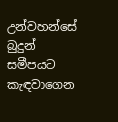උන්වහන්සේ බුදුන් සමීපයට කැඳවාගෙන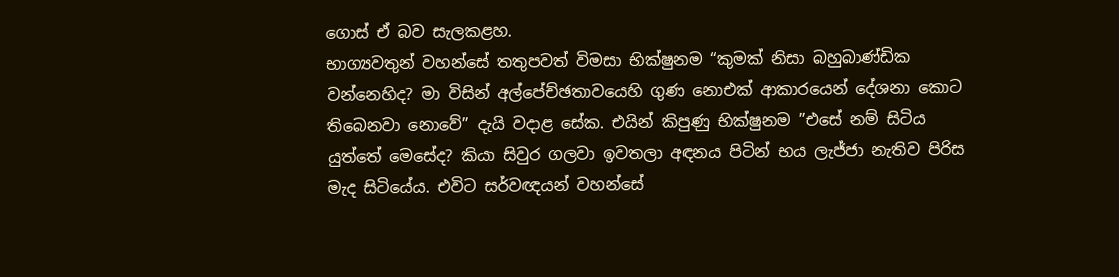ගොස් ඒ බව සැලකළහ.
භාග්‍යවතුන් වහන්සේ තතුපවත් විමසා භික්ෂුනම “කුමක් නිසා බහුබාණ්ඩික වන්නෙහිද? මා විසින් අල්පේච්ඡතාවයෙහි ගුණ නොඑක් ආකාරයෙන් දේශනා කොට තිබෙනවා නොවේ” දැයි වදාළ සේක. එයින් කිපුණු භික්ෂුනම ”එසේ නම් සිටිය යුත්තේ මෙසේද? කියා සිවුර ගලවා ඉවතලා අඳනය පිටින් භය ලැජ්ජා නැතිව පිරිස මැද සිටියේය. එවිට සර්වඥයන් වහන්සේ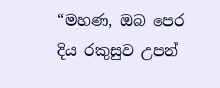“මහණ, ඔබ පෙර දිය රකුසුව උපන්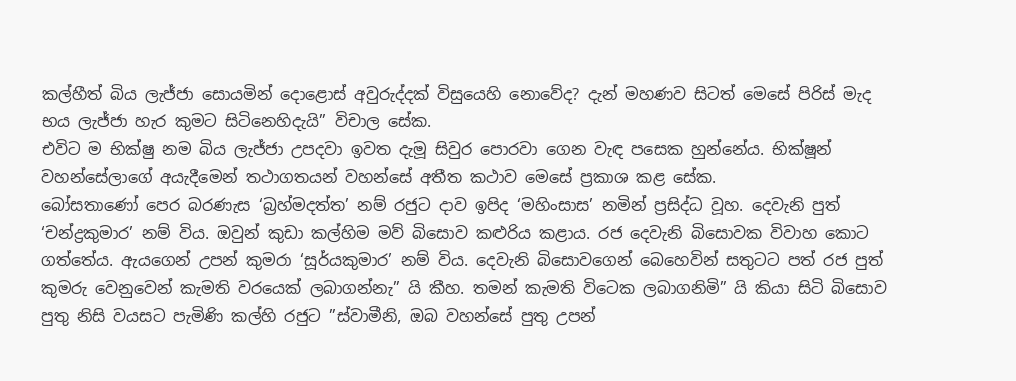කල්හීත් බිය ලැජ්ජා සොයමින් දොළොස් අවුරුද්දක් විසුයෙහි නොවේද? දැන් මහණව සිටත් මෙසේ පිරිස් මැද භය ලැජ්ජා හැර කුමට සිටිනෙහිදැයි” විචාල සේක.
එවිට ම භික්ෂු නම බිය ලැජ්ජා උපදවා ඉවත දැමූ සිවුර පොරවා ගෙන වැඳ පසෙක හුන්නේය. භික්ෂූන් වහන්සේලාගේ අයැදීමෙන් තථාගතයන් වහන්සේ අතීත කථාව මෙසේ ප්‍රකාශ කළ සේක.
බෝසතාණෝ පෙර බරණැස ‘බ්‍රහ්මදත්ත’ නම් රජුට දාව ඉපිද ‘මහිංසාස’ නමින් ප්‍රසිද්ධ වූහ. දෙවැනි පුත් ‘චන්ද්‍රකුමාර’ නම් විය. ඔවුන් කුඩා කල්හිම මව් බිසොව කළුරිය කළාය. රජ දෙවැනි බිසොවක විවාහ කොට ගත්තේය. ඇයගෙන් උපන් කුමරා ‘සූර්යකුමාර’ නම් විය. දෙවැනි බිසොවගෙන් බෙහෙවින් සතුටට පත් රජ පුත් කුමරු වෙනුවෙන් කැමති වරයෙක් ලබාගන්නැ” යි කීහ. තමන් කැමති විටෙක ලබාගනිමි” යි කියා සිටි බිසොව පුතු නිසි වයසට පැමිණි කල්හි රජුට ”ස්වාමීනි, ඔබ වහන්සේ පුතු උපන්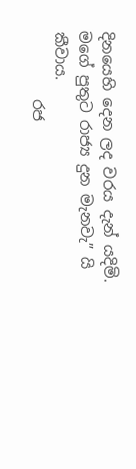දිනයෙහි දෙන ලද වරය දැන් යදිමි. මගේ පුතුට රාජ්‍ය දුන මැනවැ” යි කීවාය.
         රජ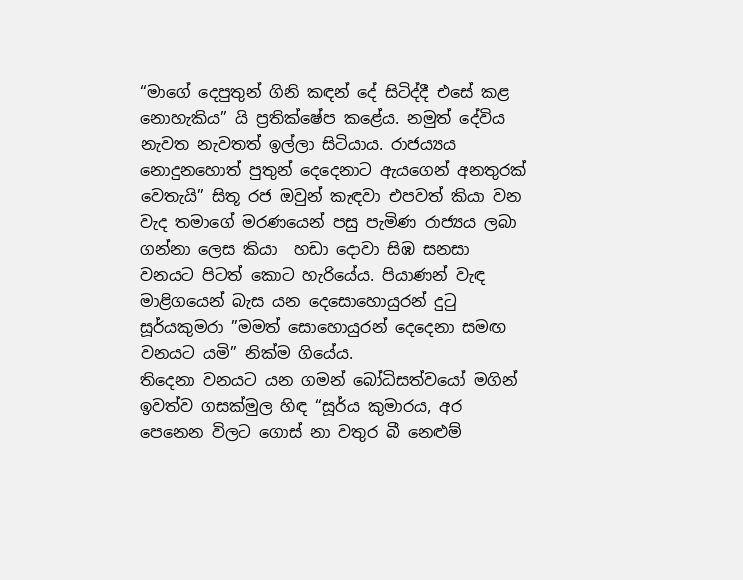“මාගේ දෙපුතුන් ගිනි කඳන් දේ සිටිද්දී එසේ කළ නොහැකිය” යි ප්‍රතික්ෂේප කළේය. නමුත් දේවිය නැවත නැවතත් ඉල්ලා සිටියාය. රාජය්‍යය නොදුනහොත් පුතුන් දෙදෙනාට ඇයගෙන් අනතුරක් වෙතැයි” සිතූ රජ ඔවුන් කැඳවා එපවත් කියා වන වැද තමාගේ මරණයෙන් පසු පැමිණ රාජ්‍යය ලබා ගන්නා ලෙස කියා  හඩා දොවා සිඹ සනසා වනයට පිටත් කොට හැරියේය. පියාණන් වැඳ මාළිගයෙන් බැස යන දෙසොහොයුරන් දුටු සූර්යකුමරා ”මමත් සොහොයුරන් දෙදෙනා සමඟ වනයට යමි” නික්ම ගියේය.
තිදෙනා වනයට යන ගමන් බෝධිසත්වයෝ මගින් ඉවත්ව ගසක්මුල හිඳ “සූර්ය කුමාරය, අර පෙනෙන විලට ගොස් නා වතුර බී නෙළුම්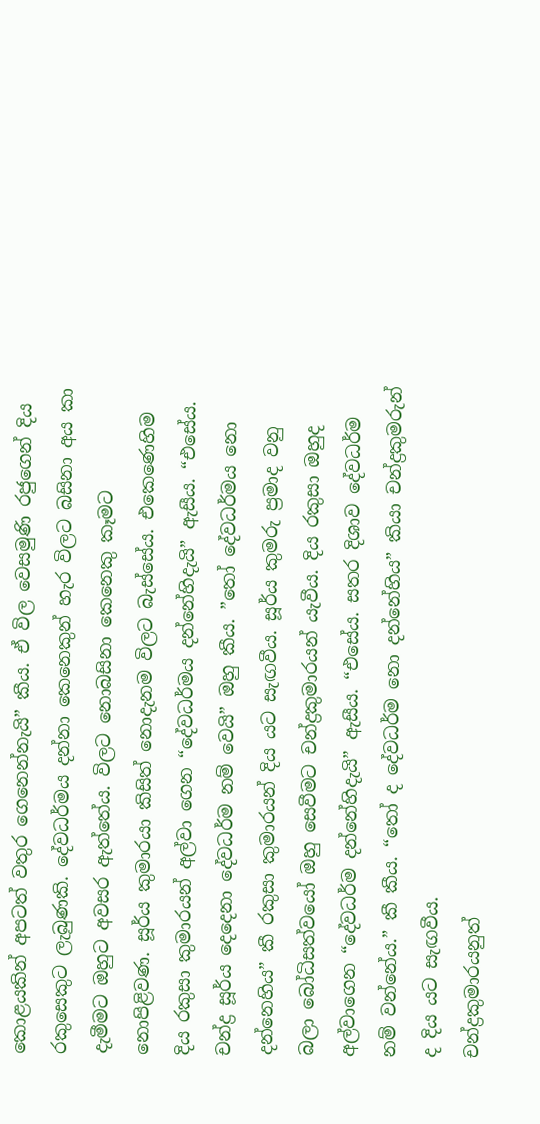කොළයකින් අපටත් වතුර ගෙනෙන්නැයි” කීය. ඒ විල වෙසමුණි රජුගෙන් දිය රකුසෙකුට ලැබුණකි. දේවධර්මය දන්නා කෙනෙකුන් හැර විලට බසිනා අය කා දැමීමට ඔහුට අවසර ඇත්තේය. විලට නොබසිනා කෙනෙකු කෑමට නොපිළිවණ. සූර්ය කුමාරයා කිසිත් නොදැනම විලට බැස්සේය. එකෙණෙහිම දිය රකුසා කුමාරයන් අල්වා ගෙන “දේවධර්මය දන්නේහිදැයි” ඇසීය. “එසේය. චන්ද්‍ර සූර්ය දෙදෙනා දේවධර්ම නම් වෙයි” ඔහු කීය. ”තෝ දේවධර්මය නො දන්නෙහිය” කී රකුසා කුමාරයන් දිය යට සැඟවීය. සූර්ය කුමරු ප්‍රමාද වනු බලා බෝධිසත්වයෝ ඔහු සෙවීමට චන්ද්‍රකුමාරයන් යැවීය. දිය රකුසා ඔහුද අල්වාගෙන “දේවධර්ම දන්නේහිදැයි” ඇසීය. “එසේය. සතර දිශාව දේවධර්ම නම් වන්නේය.” කී කීය. “තෝ ද දේවධර්ම නො දන්නේහිය” කියා චන්ද්‍රකුමරුන් ද දිය යට සැඟවීය.
චන්ද්‍රකුමාරයනුත්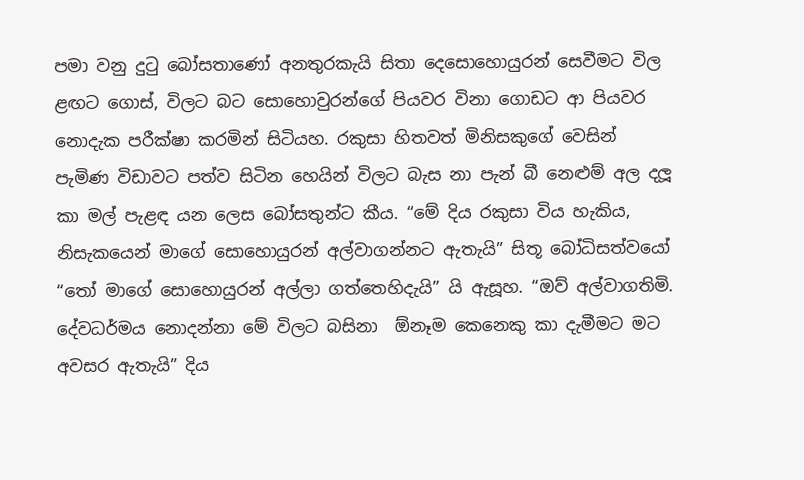පමා වනු දුටු බෝසතාණෝ අනතුරකැයි සිතා දෙසොහොයුරන් සෙවීමට විල ළඟට ගොස්, විලට බට සොහොවුරන්ගේ පියවර විනා ගොඩට ආ පියවර නොදැක පරීක්ෂා කරමින් සිටියහ. රකුසා හිතවත් මිනිසකුගේ වෙසින් පැමිණ විඩාවට පත්ව සිටින හෙයින් විලට බැස නා පැන් බී නෙළුම් අල දලූ කා මල් පැළඳ යන ලෙස බෝසතුන්ට කීය. “මේ දිය රකුසා විය හැකිය, නිසැකයෙන් මාගේ සොහොයුරන් අල්වාගන්නට ඇතැයි” සිතූ බෝධිසත්වයෝ “තෝ මාගේ සොහොයුරන් අල්ලා ගත්තෙහිදැයි” යි ඇසූහ. “ඔව් අල්වාගතිමි. දේවධර්මය නොදන්නා මේ විලට බසිනා  ඕනෑම කෙනෙකු කා දැමීමට මට අවසර ඇතැයි” දිය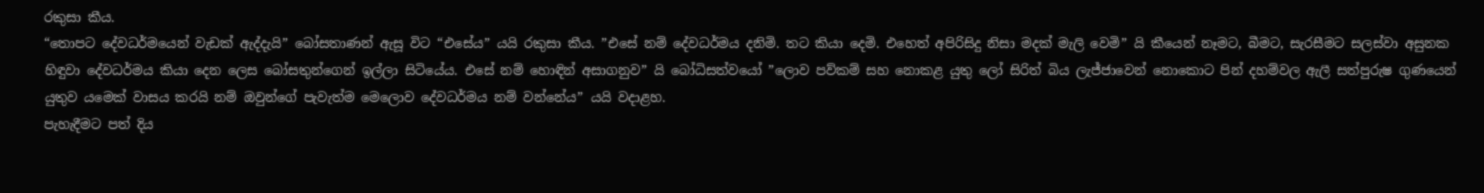රකුසා කීය.
“තොපට දේවධර්මයෙන් වැඩක් ඇද්දැයි” බෝසතාණන් ඇසූ විට “එසේය” යයි රකුසා කීය. ”එසේ නම් දේවධර්මය දනිමි. තට කියා දෙමි. එහෙත් අපිරිසිදු නිසා මදක් මැලි වෙමි” යි කීයෙන් නෑමට, බීමට, සැරසීමට සලස්වා අසුනක හිඳුවා දේවධර්මය කියා දෙන ලෙස බෝසතුන්ගෙන් ඉල්ලා සිටියේය. එසේ නම් හොඳින් අසාගනුව” යි බෝධිසත්වයෝ ”ලොව පව්කම් සහ නොකළ යුතු ලෝ සිරිත් බිය ලැජ්ජාවෙන් නොකොට පින් දහම්වල ඇලී සත්පුරුෂ ගුණයෙන් යුතුව යමෙක් වාසය කරයි නම් ඔවුන්ගේ පැවැත්ම මෙලොව දේවධර්මය නම් වන්නේය” යයි වදාළහ.
පැහැදීමට පත් දිය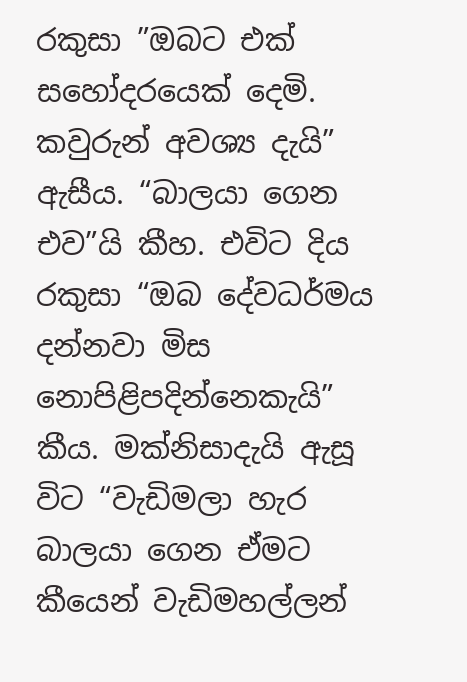රකුසා ”ඔබට එක් සහෝදරයෙක් දෙමි. කවුරුන් අවශ්‍ය දැයි” ඇසීය. “බාලයා ගෙන එව”යි කීහ. එවිට දිය රකුසා “ඔබ දේවධර්මය දන්නවා මිස නොපිළිපදින්නෙකැයි” කීය. මක්නිසාදැයි ඇසූ විට “වැඩිමලා හැර බාලයා ගෙන ඒමට කීයෙන් වැඩිමහල්ලන්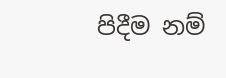පිදීම නම්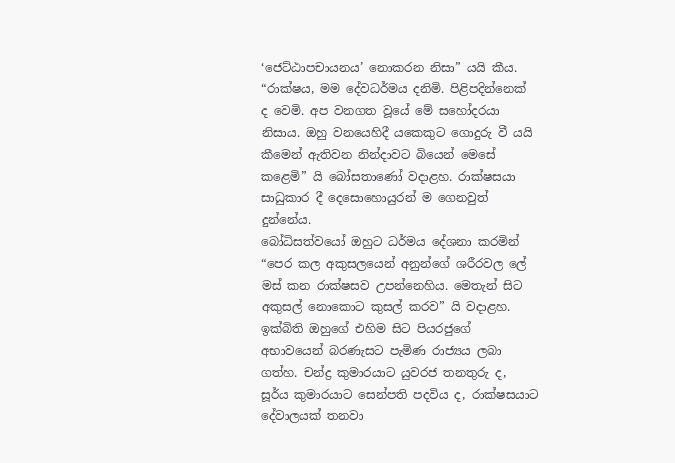‘ජෙට්ඨාපචායනය’ නොකරන නිසා” යයි කීය. “රාක්ෂය, මම දේවධර්මය දනිමි. පිළිපදින්නෙක්  ද වෙමි. අප වනගත වූයේ මේ සහෝදරයා නිසාය. ඔහු වනයෙහිදී යකෙකුට ගොදුරු වී යයි කීමෙන් ඇතිවන නින්දාවට බියෙන් මෙසේ කළෙමි” යි බෝසතාණෝ වදාළහ. රාක්ෂසයා සාධුකාර දී දෙසොහොයුරන් ම ගෙනවුත් දුන්නේය.
බෝධිසත්වයෝ ඔහුට ධර්මය දේශනා කරමින් “පෙර කල අකුසලයෙන් අනුන්ගේ ශරීරවල ලේ මස් කන රාක්ෂසව උපන්නෙහිය. මෙතැන් සිට අකුසල් නොකොට කුසල් කරව” යි වදාළහ. ඉක්බිති ඔහුගේ එහිම සිට පියරජුගේ අභාවයෙන් බරණැසට පැමිණ රාජ්‍යය ලබා ගත්හ. චන්ද්‍ර කුමාරයාට යුවරජ තනතුරු ද, සූර්ය කුමාරයාට සෙන්පති පදවිය ද, රාක්ෂසයාට දේවාලයක් තනවා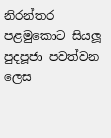නිරන්තර පළමුකොට සියලූ පුදපූජා පවත්වන ලෙස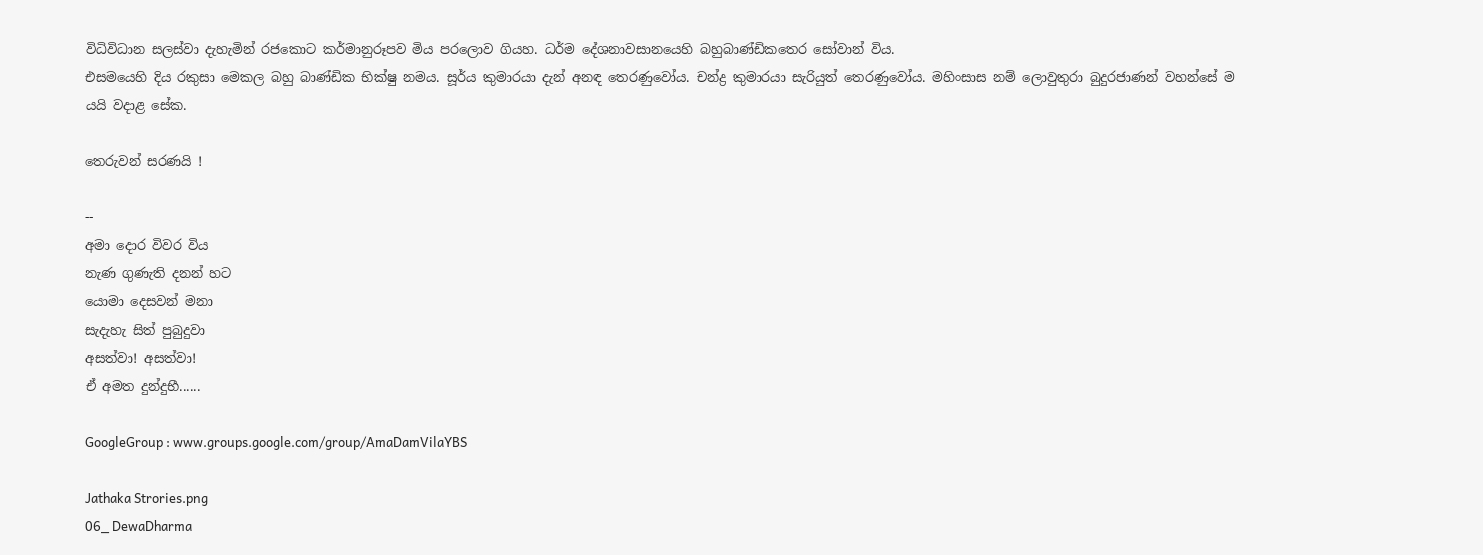විධිවිධාන සලස්වා දැහැමින් රජකොට කර්මානුරූපව මිය පරලොව ගියහ. ධර්ම දේශනාවසානයෙහි බහුබාණ්ඩිකතෙර සෝවාන් විය.
එසමයෙහි දිය රකුසා මෙකල බහු බාණ්ඩික භික්ෂු නමය. සූර්ය කුමාරයා දැන් අනඳ තෙරණුවෝය. චන්ද්‍ර කුමාරයා සැරියුත් තෙරණුවෝය. මහිංසාස නම් ලොවුතුරා බුදුරජාණන් වහන්සේ ම යයි වදාළ සේක.

තෙරුවන් සරණයි !

--
අමා දොර විවර විය
නැණ ගුණැති දනන් හට
යොමා දෙසවන් මනා
සැදැහැ සිත් පුබුදුවා
අසත්වා! අසත්වා!
ඒ අමත දුන්දුභී......

GoogleGroup : www.groups.google.com/group/AmaDamVilaYBS

Jathaka Strories.png
06_ DewaDharma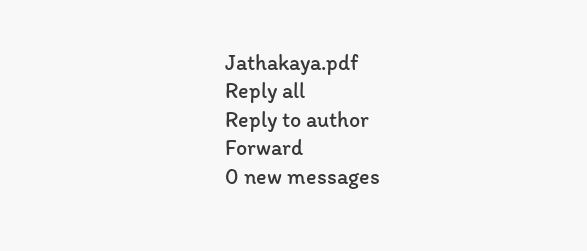Jathakaya.pdf
Reply all
Reply to author
Forward
0 new messages